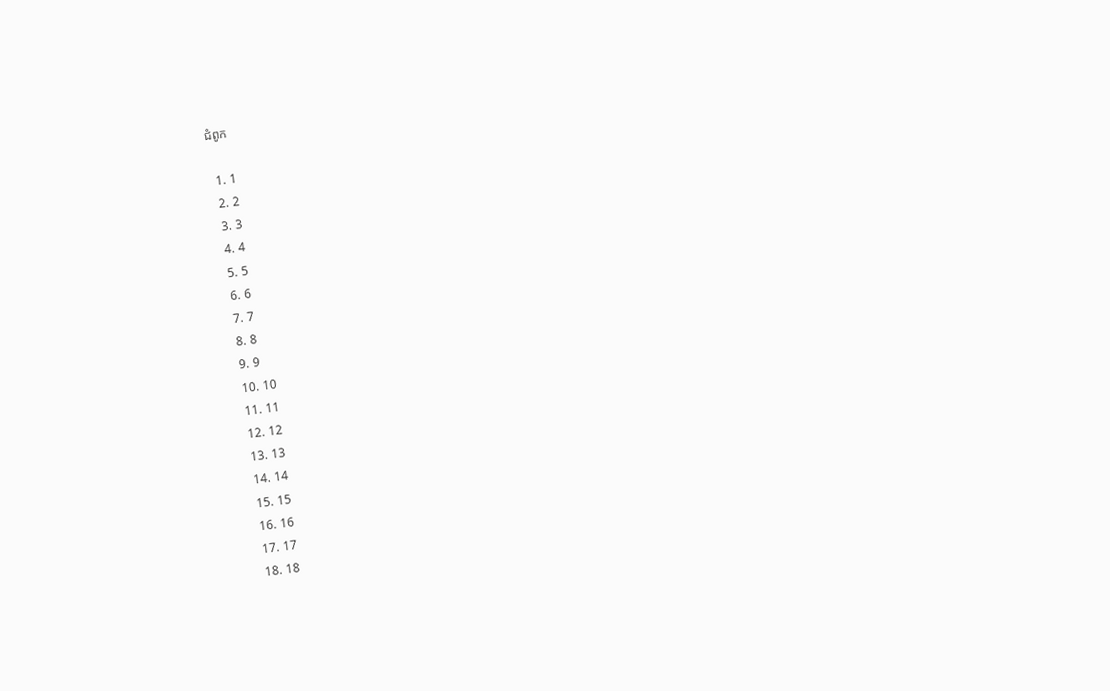ជំពូក

  1. 1
  2. 2
  3. 3
  4. 4
  5. 5
  6. 6
  7. 7
  8. 8
  9. 9
  10. 10
  11. 11
  12. 12
  13. 13
  14. 14
  15. 15
  16. 16
  17. 17
  18. 18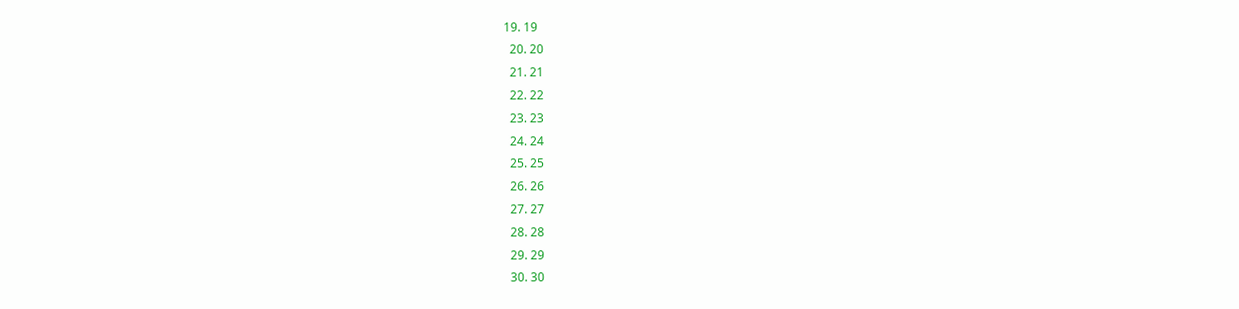19. 19
  20. 20
  21. 21
  22. 22
  23. 23
  24. 24
  25. 25
  26. 26
  27. 27
  28. 28
  29. 29
  30. 30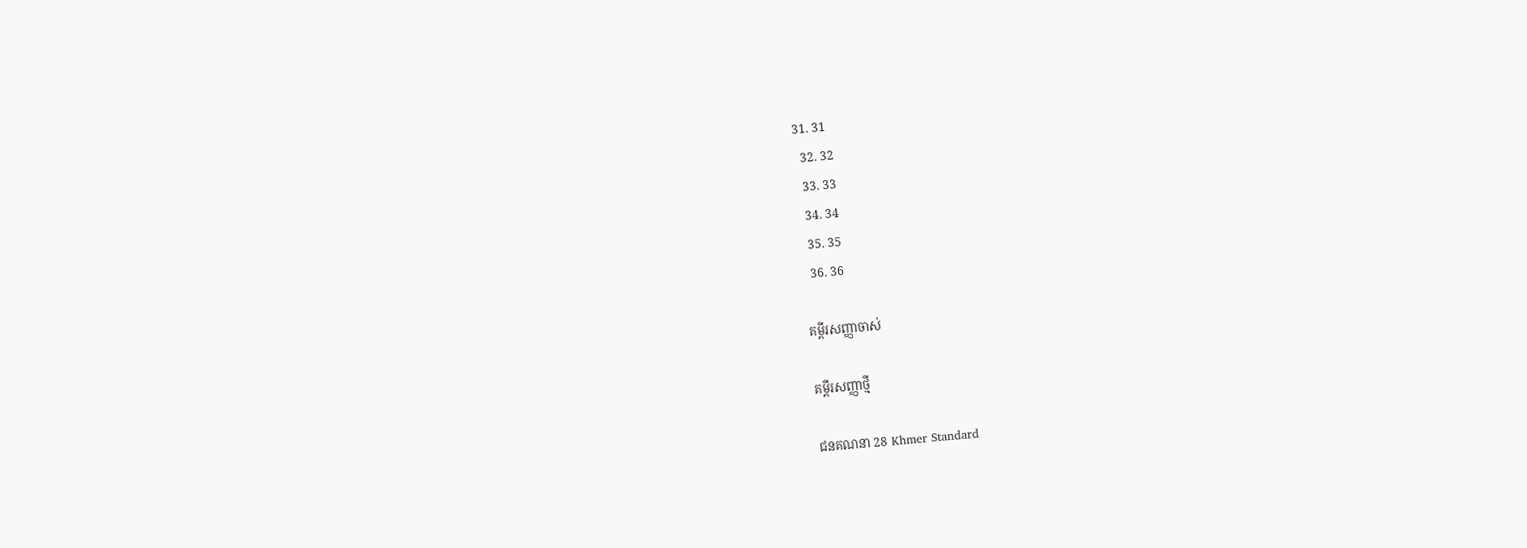31. 31
  32. 32
  33. 33
  34. 34
  35. 35
  36. 36

គម្ពីរសញ្ញាចាស់

គម្ពីរសញ្ញាថ្មី

ជន‌គណនា 28 Khmer Standard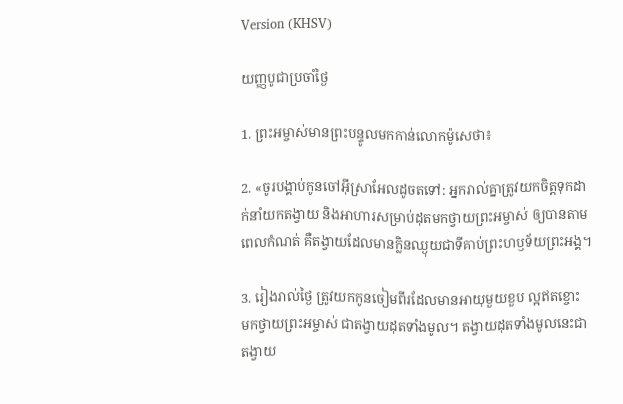Version (KHSV)

យញ្ញ‌បូជាប្រចាំថ្ងៃ

1. ព្រះ‌អម្ចាស់មានព្រះ‌បន្ទូលមកកាន់លោកម៉ូសេថា៖

2. «ចូរបង្គាប់កូនចៅអ៊ីស្រា‌អែលដូចតទៅ: អ្នករាល់គ្នាត្រូវយកចិត្តទុកដាក់នាំយកតង្វាយ និងអាហារសម្រាប់ដុតមកថ្វាយព្រះ‌អម្ចាស់ ឲ្យបានតាមពេលកំណត់ គឺតង្វាយដែលមានក្លិនឈ្ងុយជាទីគាប់ព្រះ‌ហឫទ័យព្រះ‌អង្គ។

3. រៀងរាល់ថ្ងៃ ត្រូវយកកូនចៀមពីរដែលមានអាយុមួយខួប ល្អឥតខ្ចោះ មកថ្វាយព្រះ‌អម្ចាស់ ជាតង្វាយដុតទាំងមូល។ តង្វាយដុតទាំងមូលនេះជាតង្វាយ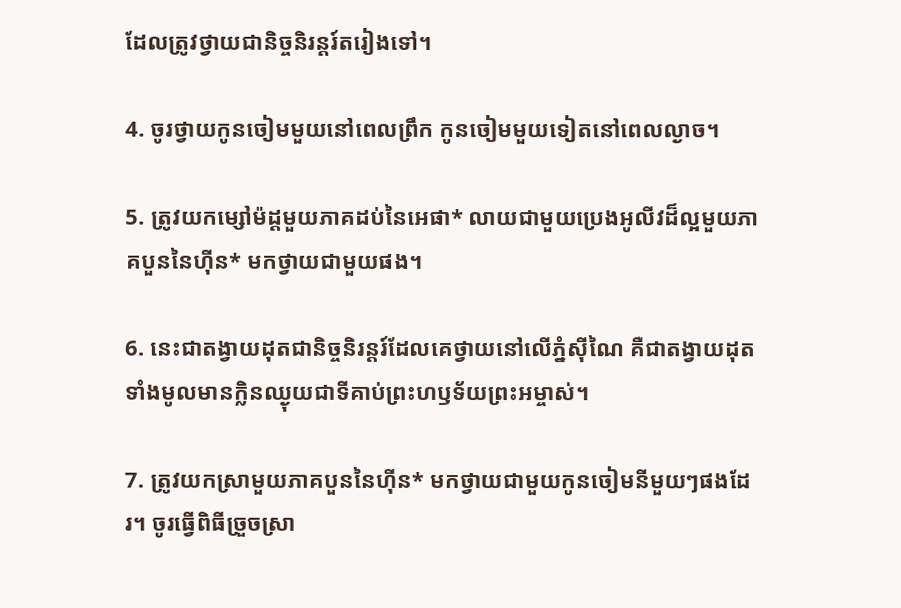ដែលត្រូវថ្វាយជា‌និច្ចនិរន្តរ៍តរៀងទៅ។

4. ចូរថ្វាយកូនចៀមមួយនៅពេលព្រឹក កូនចៀមមួយទៀតនៅពេលល្ងាច។

5. ត្រូវយកម្សៅម៉ដ្ដមួយភាគដប់នៃអេផា* លាយជាមួយប្រេងអូលីវដ៏ល្អមួយភាគបួននៃហ៊ីន* មកថ្វាយជាមួយផង។

6. នេះជាតង្វាយដុតជា‌និច្ចនិរន្តរ៍ដែលគេថ្វាយនៅលើភ្នំស៊ីណៃ គឺជាតង្វាយដុតទាំងមូលមានក្លិនឈ្ងុយជាទីគាប់ព្រះ‌ហឫទ័យព្រះ‌អម្ចាស់។

7. ត្រូវយកស្រាមួយភាគបួននៃហ៊ីន* មកថ្វាយជាមួយកូនចៀមនីមួយៗផងដែរ។ ចូរធ្វើពិធីច្រួច‌ស្រា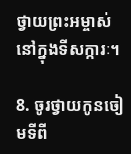ថ្វាយព្រះ‌អម្ចាស់នៅក្នុងទី‌សក្ការៈ។

8. ចូរថ្វាយកូនចៀមទីពី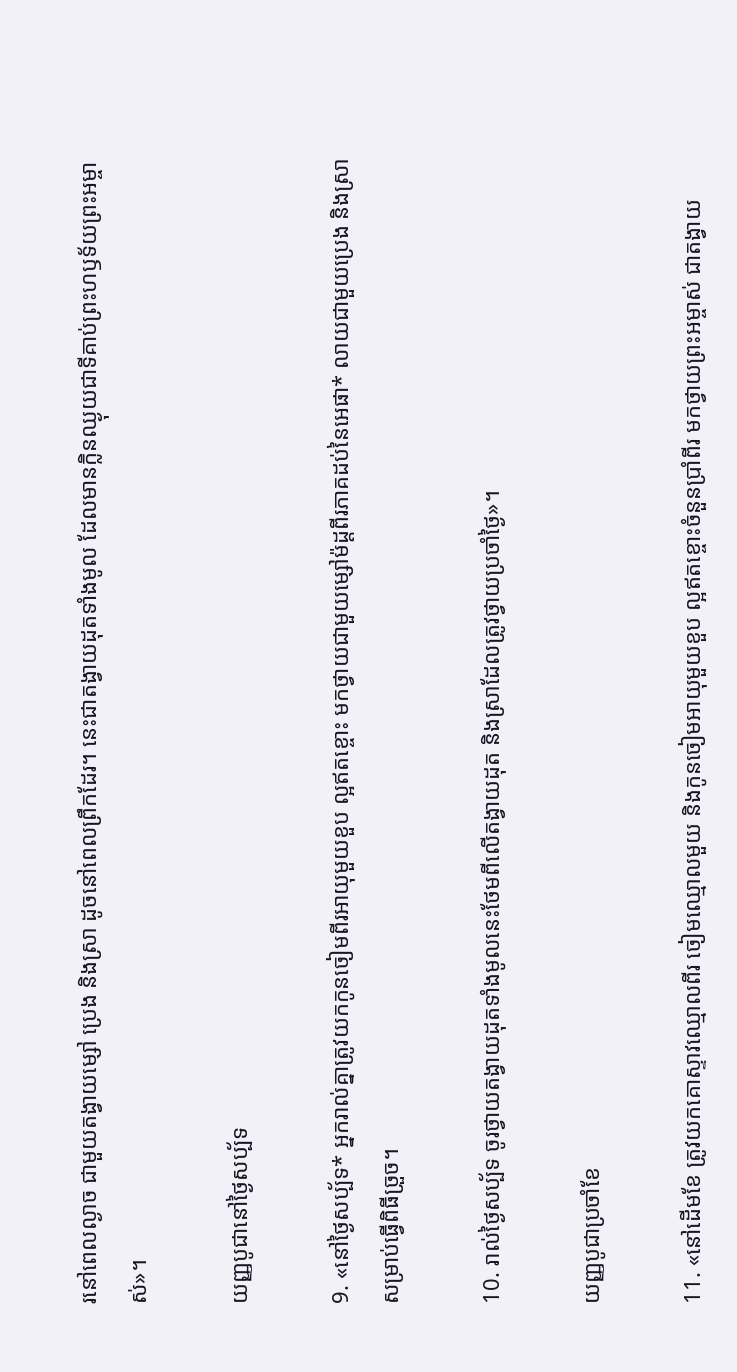រនៅពេលល្ងាច ជាមួយតង្វាយម្សៅ ប្រេង និងស្រា ដូចនៅពេលព្រឹកដែរ។ នេះជាតង្វាយដុតទាំងមូល ដែលមានក្លិនឈ្ងុយជាទីគាប់ព្រះ‌ហឫទ័យព្រះ‌អម្ចាស់»។

យញ្ញ‌បូជានៅថ្ងៃសប្ប័ទ

9. «នៅថ្ងៃសប្ប័ទ* អ្នករាល់គ្នាត្រូវយកកូនចៀមពីរអាយុមួយខួប ល្អឥតខ្ចោះ មកថ្វាយជាមួយម្សៅម៉ដ្ដពីរភាគដប់នៃអេផា* លាយជាមួយប្រេង និងស្រាសម្រាប់ធ្វើពិធីច្រួច។

10. រាល់ថ្ងៃសប្ប័ទ ចូរថ្វាយតង្វាយដុតទាំងមូលនេះថែមពីលើតង្វាយដុត និងស្រាដែលត្រូវថ្វាយប្រចាំថ្ងៃ»។

យញ្ញ‌បូជាប្រចាំខែ

11. «នៅដើមខែ ត្រូវយកគោស្ទាវឈ្មោលពីរ ចៀមឈ្មោលមួយ និងកូនចៀមអាយុមួយខួប ល្អឥតខ្ចោះចំនួនប្រាំ‌ពីរ មកថ្វាយព្រះ‌អម្ចាស់ ជាតង្វាយ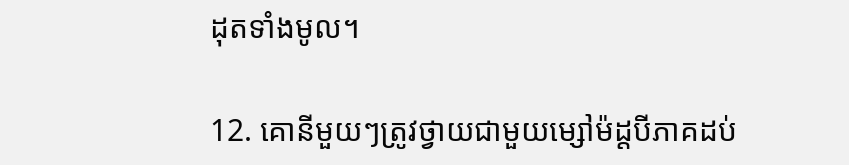ដុតទាំងមូល។

12. គោនីមួយៗត្រូវថ្វាយជាមួយម្សៅម៉ដ្ដបីភាគដប់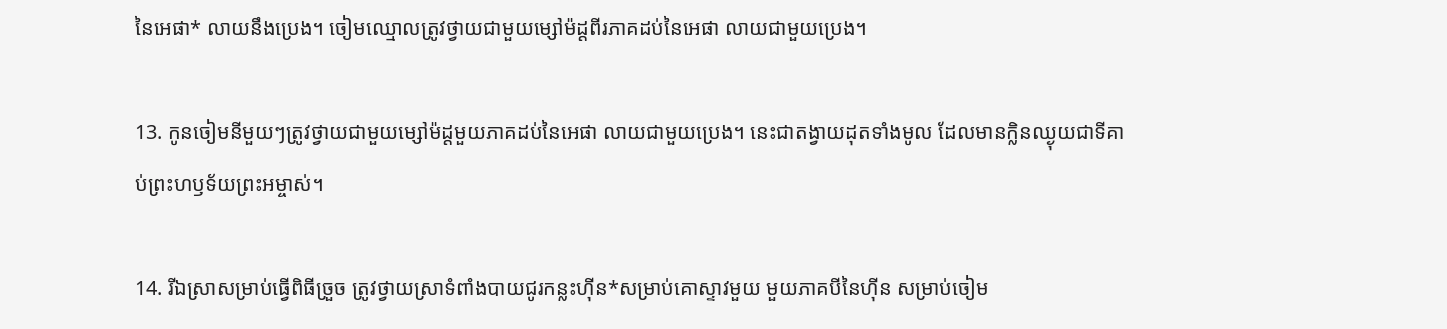នៃអេផា* លាយនឹងប្រេង។ ចៀមឈ្មោលត្រូវថ្វាយជាមួយម្សៅម៉ដ្ដពីរភាគដប់នៃអេផា លាយជាមួយប្រេង។

13. កូនចៀមនីមួយៗត្រូវថ្វាយជាមួយម្សៅម៉ដ្ដមួយភាគដប់នៃអេផា លាយជាមួយប្រេង។ នេះជាតង្វាយដុតទាំងមូល ដែលមានក្លិនឈ្ងុយជាទីគាប់ព្រះ‌ហឫទ័យព្រះ‌អម្ចាស់។

14. រីឯស្រាសម្រាប់ធ្វើពិធីច្រួច ត្រូវថ្វាយស្រាទំពាំង‌បាយជូរកន្លះហ៊ីន*សម្រាប់គោស្ទាវមួយ មួយភាគបីនៃហ៊ីន សម្រាប់ចៀម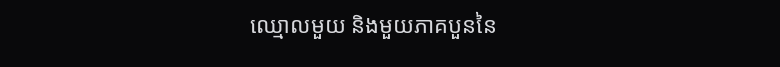ឈ្មោលមួយ និងមួយភាគបួននៃ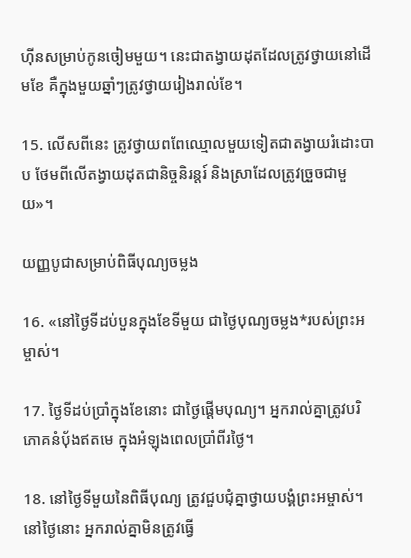ហ៊ីនសម្រាប់កូនចៀមមួយ។ នេះជាតង្វាយដុតដែលត្រូវថ្វាយនៅដើមខែ គឺក្នុងមួយឆ្នាំៗត្រូវថ្វាយរៀងរាល់ខែ។

15. លើសពីនេះ ត្រូវថ្វាយពពែឈ្មោលមួយទៀតជាតង្វាយរំដោះបាប ថែមពីលើតង្វាយដុតជា‌និច្ចនិរន្តរ៍ និងស្រាដែលត្រូវច្រួចជាមួយ»។

យញ្ញ‌បូជាសម្រាប់ពិធីបុណ្យចម្លង

16. «នៅថ្ងៃទីដប់‌បួនក្នុងខែទីមួយ ជាថ្ងៃបុណ្យចម្លង*របស់ព្រះ‌អម្ចាស់។

17. ថ្ងៃទីដប់ប្រាំក្នុងខែនោះ ជាថ្ងៃផ្ដើមបុណ្យ។ អ្នករាល់គ្នាត្រូវបរិភោគនំប៉័ងឥតមេ ក្នុងអំឡុងពេលប្រាំ‌ពីរថ្ងៃ។

18. នៅថ្ងៃទីមួយនៃពិធីបុណ្យ ត្រូវជួប‌ជុំគ្នាថ្វាយ‌បង្គំព្រះ‌អម្ចាស់។ នៅថ្ងៃនោះ អ្នករាល់គ្នាមិនត្រូវធ្វើ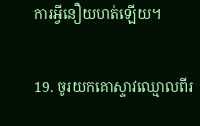ការអ្វីនឿយ‌ហត់ឡើយ។

19. ចូរយកគោស្ទាវឈ្មោលពីរ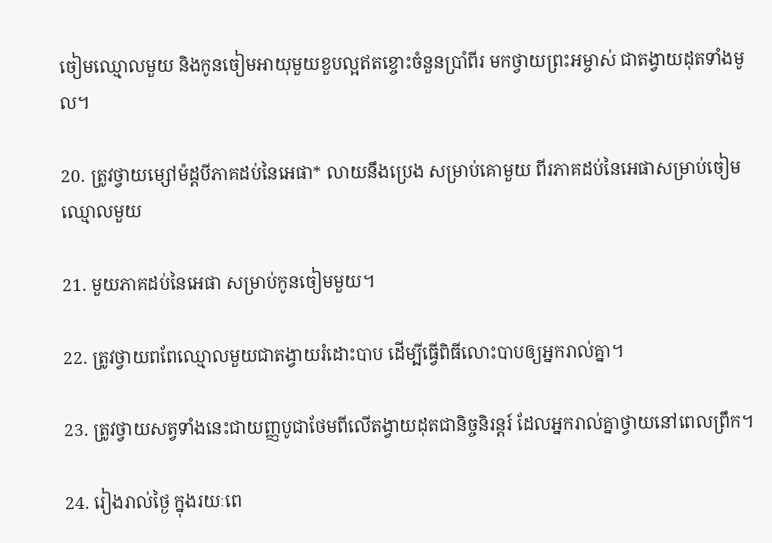ចៀមឈ្មោលមួយ និងកូនចៀមអាយុមួយខួបល្អឥតខ្ចោះចំនួនប្រាំ‌ពីរ មកថ្វាយព្រះ‌អម្ចាស់ ជាតង្វាយដុតទាំងមូល។

20. ត្រូវថ្វាយម្សៅម៉ដ្ដបីភាគដប់នៃអេផា* លាយនឹងប្រេង សម្រាប់គោមួយ ពីរភាគដប់នៃអេផាសម្រាប់ចៀមឈ្មោលមួយ

21. មួយភាគដប់នៃអេផា សម្រាប់កូនចៀមមួយ។

22. ត្រូវថ្វាយពពែឈ្មោលមួយជាតង្វាយរំដោះបាប ដើម្បីធ្វើពិធីលោះបាបឲ្យអ្នករាល់គ្នា។

23. ត្រូវថ្វាយសត្វទាំងនេះជាយញ្ញ‌បូជាថែមពីលើតង្វាយដុតជា‌និច្ចនិរន្តរ៍ ដែលអ្នករាល់គ្នាថ្វាយនៅពេលព្រឹក។

24. រៀងរាល់ថ្ងៃ ក្នុងរយៈពេ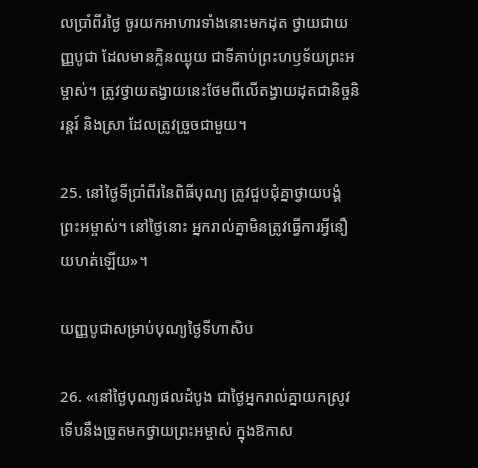លប្រាំ‌ពីរថ្ងៃ ចូរយកអាហារទាំងនោះមកដុត ថ្វាយជាយញ្ញ‌បូជា ដែលមានក្លិនឈ្ងុយ ជាទីគាប់ព្រះ‌ហឫទ័យព្រះ‌អម្ចាស់។ ត្រូវថ្វាយតង្វាយនេះថែមពីលើតង្វាយដុតជា‌និច្ចនិរន្តរ៍ និងស្រា ដែលត្រូវច្រួចជាមួយ។

25. នៅថ្ងៃទីប្រាំ‌ពីរនៃពិធីបុណ្យ ត្រូវជួប‌ជុំគ្នាថ្វាយ‌បង្គំព្រះ‌អម្ចាស់។ នៅថ្ងៃនោះ អ្នករាល់គ្នាមិនត្រូវធ្វើការអ្វីនឿយ‌ហត់ឡើយ»។

យញ្ញ‌បូជាសម្រាប់បុណ្យថ្ងៃទីហា‌សិប

26. «នៅថ្ងៃបុណ្យផលដំបូង ជាថ្ងៃអ្នករាល់គ្នាយកស្រូវទើបនឹងច្រូតមកថ្វាយព្រះ‌អម្ចាស់ ក្នុងឱកាស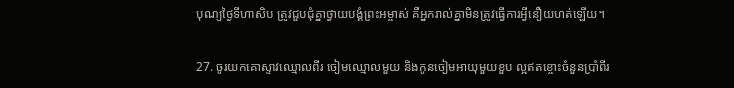បុណ្យថ្ងៃទីហា‌សិប ត្រូវជួប‌ជុំគ្នាថ្វាយ‌បង្គំព្រះ‌អម្ចាស់ គឺអ្នករាល់គ្នាមិនត្រូវធ្វើការអ្វីនឿយ‌ហត់ឡើយ។

27. ចូរយកគោស្ទាវឈ្មោលពីរ ចៀមឈ្មោលមួយ និងកូនចៀមអាយុមួយខួប ល្អឥតខ្ចោះចំនួនប្រាំ‌ពីរ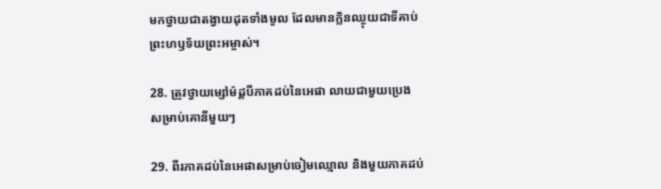មកថ្វាយជាតង្វាយដុតទាំងមូល ដែលមានក្លិនឈ្ងុយជាទីគាប់ព្រះ‌ហឫទ័យព្រះ‌អម្ចាស់។

28. ត្រូវថ្វាយម្សៅម៉ដ្ដបីភាគដប់នៃអេផា លាយជាមួយប្រេង សម្រាប់គោនីមួយៗ

29. ពីរភាគដប់នៃអេផាសម្រាប់ចៀមឈ្មោល និងមួយភាគដប់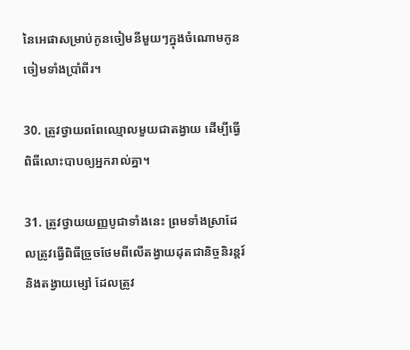នៃអេផាសម្រាប់កូនចៀមនីមួយៗក្នុងចំណោមកូនចៀមទាំងប្រាំ‌ពីរ។

30. ត្រូវថ្វាយពពែឈ្មោលមួយជាតង្វាយ ដើម្បីធ្វើពិធីលោះបាបឲ្យអ្នករាល់គ្នា។

31. ត្រូវថ្វាយយញ្ញ‌បូជាទាំងនេះ ព្រមទាំងស្រាដែលត្រូវធ្វើពិធីច្រួចថែមពីលើតង្វាយដុតជា‌និច្ចនិរន្តរ៍ និងតង្វាយម្សៅ ដែលត្រូវ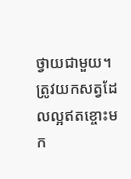ថ្វាយជាមួយ។ ត្រូវយកសត្វដែលល្អឥតខ្ចោះមក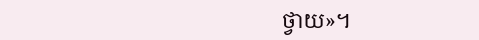ថ្វាយ»។